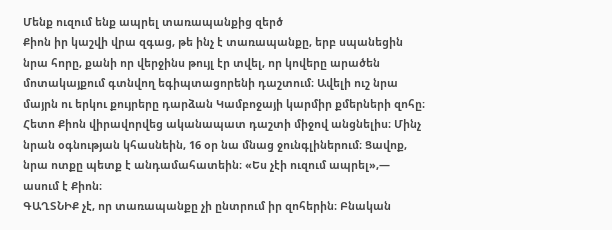Մենք ուզում ենք ապրել տառապանքից զերծ
Քիոն իր կաշվի վրա զգաց, թե ինչ է տառապանքը, երբ սպանեցին նրա հորը, քանի որ վերջինս թույլ էր տվել, որ կովերը արածեն մոտակայքում գտնվող եգիպտացորենի դաշտում։ Ավելի ուշ նրա մայրն ու երկու քույրերը դարձան Կամբոջայի կարմիր քմերների զոհը։ Հետո Քիոն վիրավորվեց ականապատ դաշտի միջով անցնելիս։ Մինչ նրան օգնության կհասնեին, 16 օր նա մնաց ջունգլիներում։ Ցավոք, նրա ոտքը պետք է անդամահատեին։ «Ես չէի ուզում ապրել»,— ասում է Քիոն։
ԳԱՂՏՆԻՔ չէ, որ տառապանքը չի ընտրում իր զոհերին։ Բնական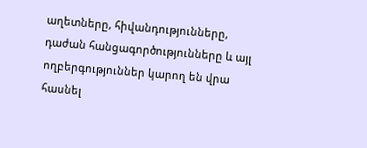աղետները, հիվանդությունները, դաժան հանցագործությունները և այլ ողբերգություններ կարող են վրա հասնել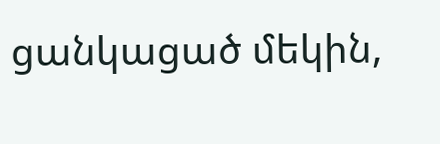ցանկացած մեկին,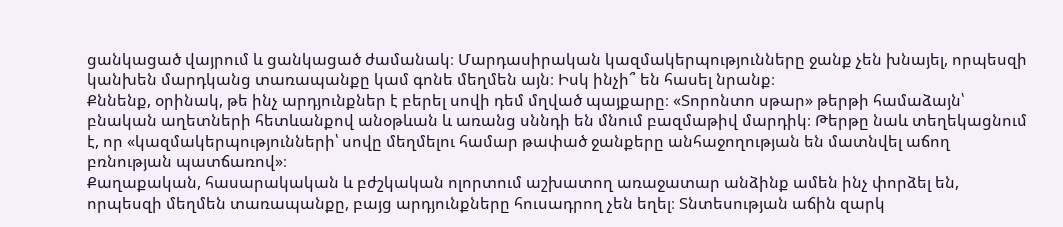ցանկացած վայրում և ցանկացած ժամանակ։ Մարդասիրական կազմակերպությունները ջանք չեն խնայել, որպեսզի կանխեն մարդկանց տառապանքը կամ գոնե մեղմեն այն։ Իսկ ինչի՞ են հասել նրանք։
Քննենք, օրինակ, թե ինչ արդյունքներ է բերել սովի դեմ մղված պայքարը։ «Տորոնտո սթար» թերթի համաձայն՝ բնական աղետների հետևանքով անօթևան և առանց սննդի են մնում բազմաթիվ մարդիկ։ Թերթը նաև տեղեկացնում է, որ «կազմակերպությունների՝ սովը մեղմելու համար թափած ջանքերը անհաջողության են մատնվել աճող բռնության պատճառով»։
Քաղաքական, հասարակական և բժշկական ոլորտում աշխատող առաջատար անձինք ամեն ինչ փորձել են, որպեսզի մեղմեն տառապանքը, բայց արդյունքները հուսադրող չեն եղել։ Տնտեսության աճին զարկ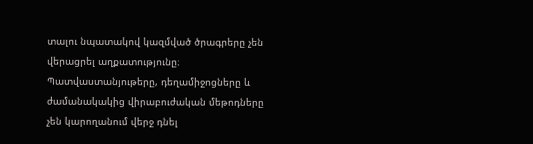տալու նպատակով կազմված ծրագրերը չեն վերացրել աղքատությունը։ Պատվաստանյութերը, դեղամիջոցները և ժամանակակից վիրաբուժական մեթոդները չեն կարողանում վերջ դնել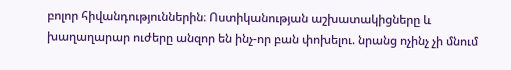բոլոր հիվանդություններին։ Ոստիկանության աշխատակիցները և խաղաղարար ուժերը անզոր են ինչ-որ բան փոխելու. նրանց ոչինչ չի մնում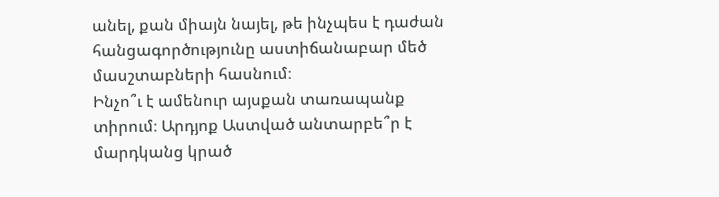անել, քան միայն նայել, թե ինչպես է դաժան հանցագործությունը աստիճանաբար մեծ մասշտաբների հասնում։
Ինչո՞ւ է ամենուր այսքան տառապանք տիրում։ Արդյոք Աստված անտարբե՞ր է մարդկանց կրած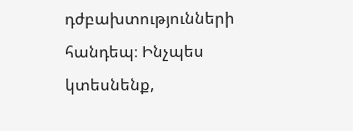դժբախտությունների հանդեպ։ Ինչպես կտեսնենք,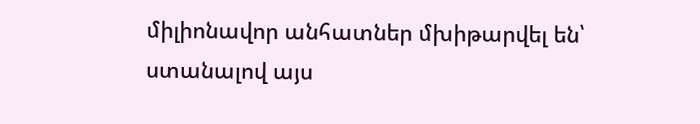միլիոնավոր անհատներ մխիթարվել են՝ ստանալով այս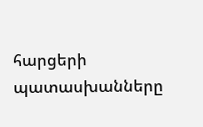հարցերի պատասխանները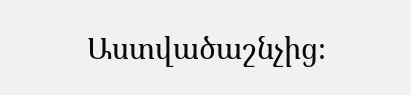Աստվածաշնչից։